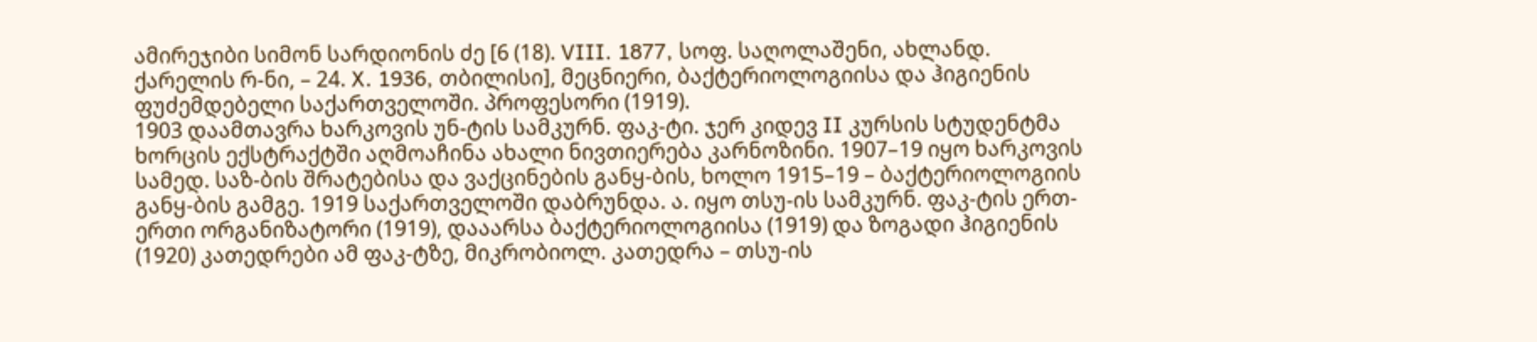ამირეჯიბი სიმონ სარდიონის ძე [6 (18). VIII. 1877, სოფ. საღოლაშენი, ახლანდ. ქარელის რ-ნი, – 24. X. 1936, თბილისი], მეცნიერი, ბაქტერიოლოგიისა და ჰიგიენის ფუძემდებელი საქართველოში. პროფესორი (1919).
1903 დაამთავრა ხარკოვის უნ-ტის სამკურნ. ფაკ-ტი. ჯერ კიდევ II კურსის სტუდენტმა ხორცის ექსტრაქტში აღმოაჩინა ახალი ნივთიერება კარნოზინი. 1907–19 იყო ხარკოვის სამედ. საზ-ბის შრატებისა და ვაქცინების განყ-ბის, ხოლო 1915–19 – ბაქტერიოლოგიის განყ-ბის გამგე. 1919 საქართველოში დაბრუნდა. ა. იყო თსუ-ის სამკურნ. ფაკ-ტის ერთ-ერთი ორგანიზატორი (1919), დააარსა ბაქტერიოლოგიისა (1919) და ზოგადი ჰიგიენის (1920) კათედრები ამ ფაკ-ტზე, მიკრობიოლ. კათედრა – თსუ-ის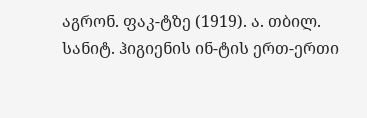აგრონ. ფაკ-ტზე (1919). ა. თბილ. სანიტ. ჰიგიენის ინ-ტის ერთ-ერთი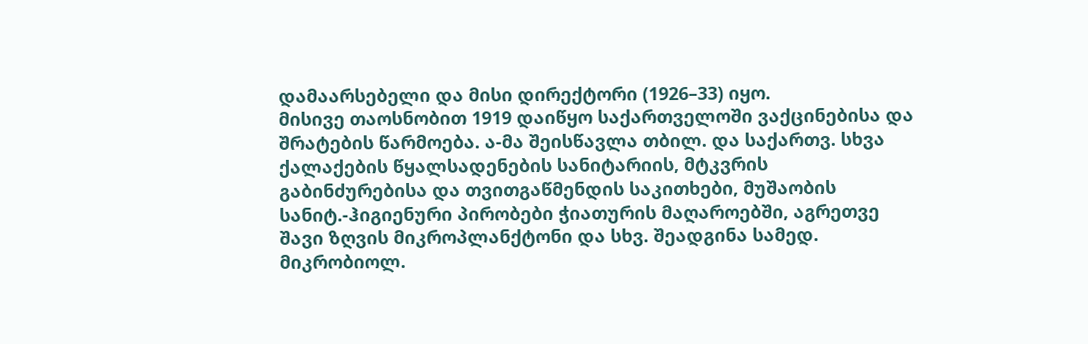დამაარსებელი და მისი დირექტორი (1926–33) იყო.
მისივე თაოსნობით 1919 დაიწყო საქართველოში ვაქცინებისა და შრატების წარმოება. ა-მა შეისწავლა თბილ. და საქართვ. სხვა ქალაქების წყალსადენების სანიტარიის, მტკვრის გაბინძურებისა და თვითგაწმენდის საკითხები, მუშაობის სანიტ.-ჰიგიენური პირობები ჭიათურის მაღაროებში, აგრეთვე შავი ზღვის მიკროპლანქტონი და სხვ. შეადგინა სამედ. მიკრობიოლ.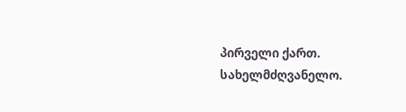პირველი ქართ. სახელმძღვანელო.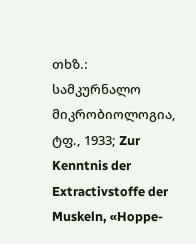თხზ.: სამკურნალო მიკრობიოლოგია, ტფ., 1933; Zur Kenntnis der Extractivstoffe der Muskeln, «Hoppe-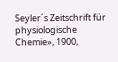Seyler´s Zeitschrift für physiologische Chemie», 1900,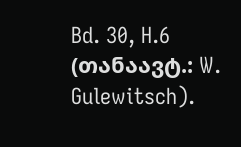Bd. 30, H.6 (თანაავტ.: W. Gulewitsch).